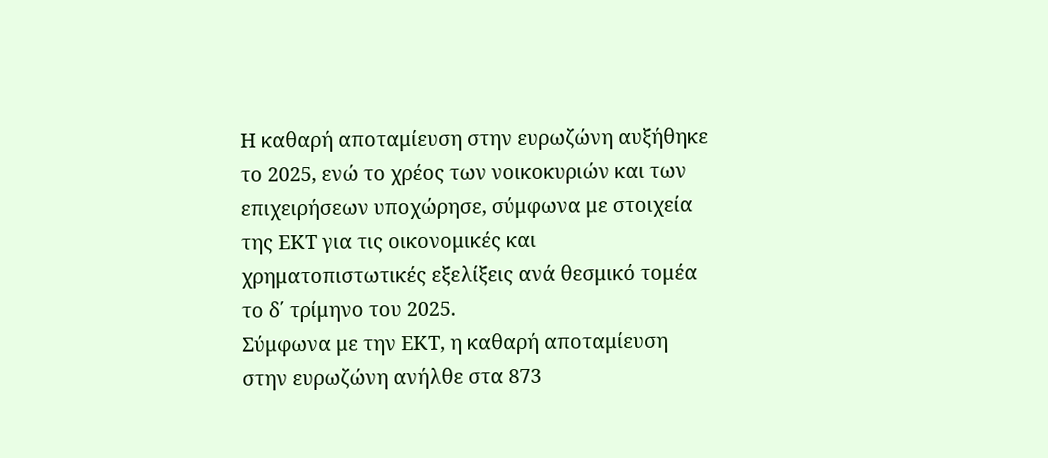Η καθαρή αποταμίευση στην ευρωζώνη αυξήθηκε το 2025, ενώ το χρέος των νοικοκυριών και των επιχειρήσεων υποχώρησε, σύμφωνα με στοιχεία της ΕΚΤ για τις οικονομικές και χρηματοπιστωτικές εξελίξεις ανά θεσμικό τομέα το δ΄ τρίμηνο του 2025.
Σύμφωνα με την ΕΚΤ, η καθαρή αποταμίευση στην ευρωζώνη ανήλθε στα 873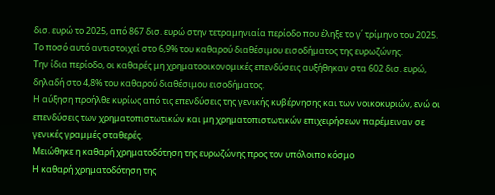δισ. ευρώ το 2025, από 867 δισ. ευρώ στην τετραμηνιαία περίοδο που έληξε το γ΄ τρίμηνο του 2025. Το ποσό αυτό αντιστοιχεί στο 6,9% του καθαρού διαθέσιμου εισοδήματος της ευρωζώνης.
Την ίδια περίοδο, οι καθαρές μη χρηματοοικονομικές επενδύσεις αυξήθηκαν στα 602 δισ. ευρώ, δηλαδή στο 4,8% του καθαρού διαθέσιμου εισοδήματος.
Η αύξηση προήλθε κυρίως από τις επενδύσεις της γενικής κυβέρνησης και των νοικοκυριών, ενώ οι επενδύσεις των χρηματοπιστωτικών και μη χρηματοπιστωτικών επιχειρήσεων παρέμειναν σε γενικές γραμμές σταθερές.
Μειώθηκε η καθαρή χρηματοδότηση της ευρωζώνης προς τον υπόλοιπο κόσμο
Η καθαρή χρηματοδότηση της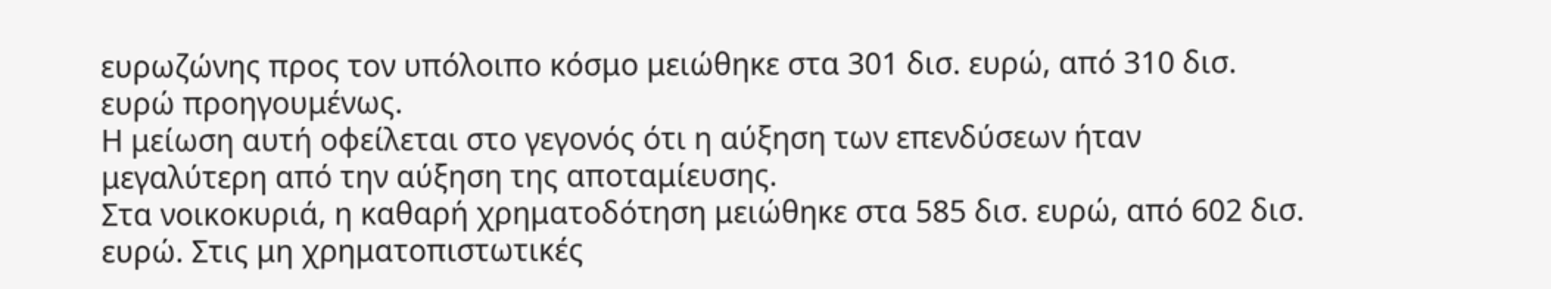ευρωζώνης προς τον υπόλοιπο κόσμο μειώθηκε στα 301 δισ. ευρώ, από 310 δισ. ευρώ προηγουμένως.
Η μείωση αυτή οφείλεται στο γεγονός ότι η αύξηση των επενδύσεων ήταν μεγαλύτερη από την αύξηση της αποταμίευσης.
Στα νοικοκυριά, η καθαρή χρηματοδότηση μειώθηκε στα 585 δισ. ευρώ, από 602 δισ. ευρώ. Στις μη χρηματοπιστωτικές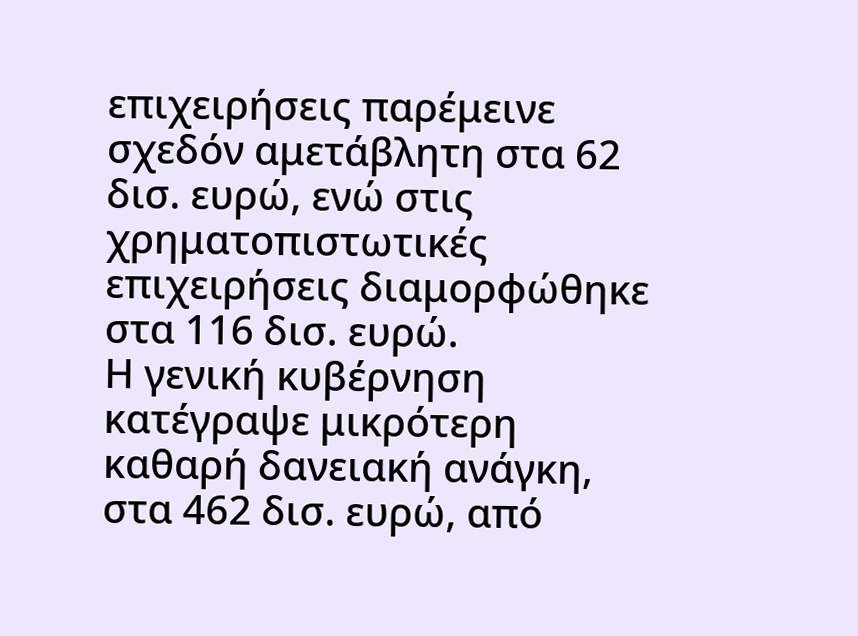επιχειρήσεις παρέμεινε σχεδόν αμετάβλητη στα 62 δισ. ευρώ, ενώ στις χρηματοπιστωτικές επιχειρήσεις διαμορφώθηκε στα 116 δισ. ευρώ.
Η γενική κυβέρνηση κατέγραψε μικρότερη καθαρή δανειακή ανάγκη, στα 462 δισ. ευρώ, από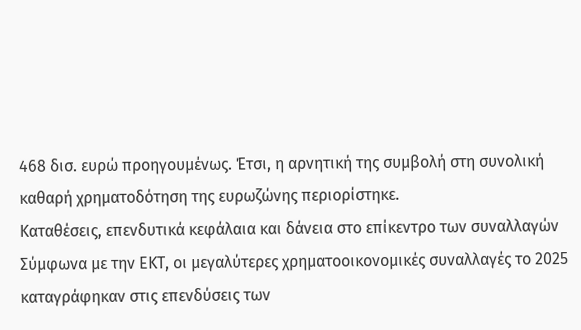468 δισ. ευρώ προηγουμένως. Έτσι, η αρνητική της συμβολή στη συνολική καθαρή χρηματοδότηση της ευρωζώνης περιορίστηκε.
Καταθέσεις, επενδυτικά κεφάλαια και δάνεια στο επίκεντρο των συναλλαγών
Σύμφωνα με την ΕΚΤ, οι μεγαλύτερες χρηματοοικονομικές συναλλαγές το 2025 καταγράφηκαν στις επενδύσεις των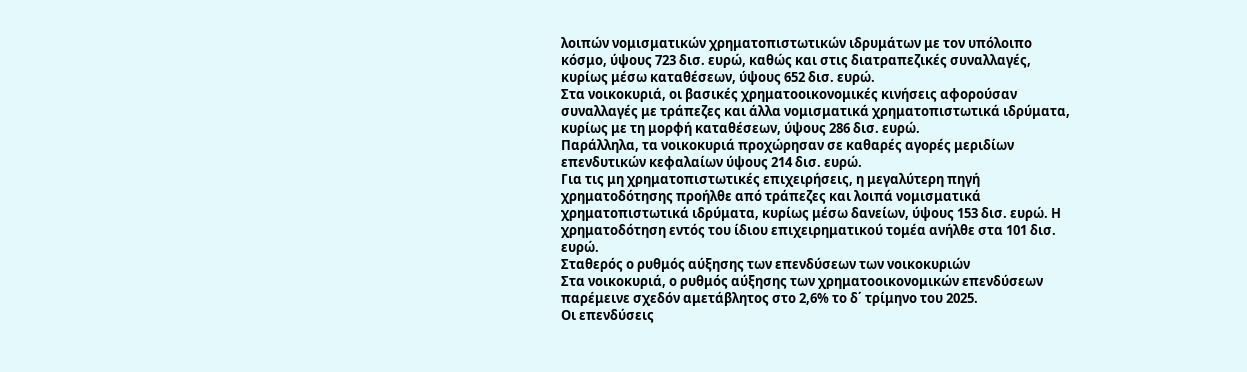λοιπών νομισματικών χρηματοπιστωτικών ιδρυμάτων με τον υπόλοιπο κόσμο, ύψους 723 δισ. ευρώ, καθώς και στις διατραπεζικές συναλλαγές, κυρίως μέσω καταθέσεων, ύψους 652 δισ. ευρώ.
Στα νοικοκυριά, οι βασικές χρηματοοικονομικές κινήσεις αφορούσαν συναλλαγές με τράπεζες και άλλα νομισματικά χρηματοπιστωτικά ιδρύματα, κυρίως με τη μορφή καταθέσεων, ύψους 286 δισ. ευρώ.
Παράλληλα, τα νοικοκυριά προχώρησαν σε καθαρές αγορές μεριδίων επενδυτικών κεφαλαίων ύψους 214 δισ. ευρώ.
Για τις μη χρηματοπιστωτικές επιχειρήσεις, η μεγαλύτερη πηγή χρηματοδότησης προήλθε από τράπεζες και λοιπά νομισματικά χρηματοπιστωτικά ιδρύματα, κυρίως μέσω δανείων, ύψους 153 δισ. ευρώ. Η χρηματοδότηση εντός του ίδιου επιχειρηματικού τομέα ανήλθε στα 101 δισ. ευρώ.
Σταθερός ο ρυθμός αύξησης των επενδύσεων των νοικοκυριών
Στα νοικοκυριά, ο ρυθμός αύξησης των χρηματοοικονομικών επενδύσεων παρέμεινε σχεδόν αμετάβλητος στο 2,6% το δ΄ τρίμηνο του 2025.
Οι επενδύσεις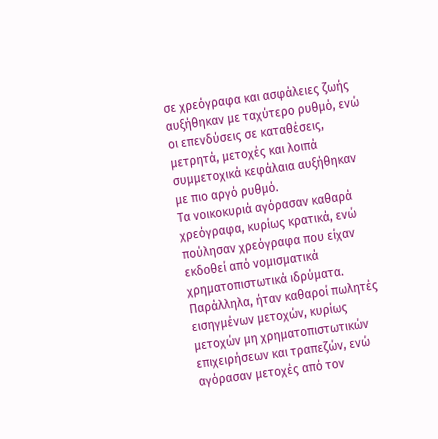σε χρεόγραφα και ασφάλειες ζωής αυξήθηκαν με ταχύτερο ρυθμό, ενώ οι επενδύσεις σε καταθέσεις, μετρητά, μετοχές και λοιπά συμμετοχικά κεφάλαια αυξήθηκαν με πιο αργό ρυθμό.
Τα νοικοκυριά αγόρασαν καθαρά χρεόγραφα, κυρίως κρατικά, ενώ πούλησαν χρεόγραφα που είχαν εκδοθεί από νομισματικά χρηματοπιστωτικά ιδρύματα.
Παράλληλα, ήταν καθαροί πωλητές εισηγμένων μετοχών, κυρίως μετοχών μη χρηματοπιστωτικών επιχειρήσεων και τραπεζών, ενώ αγόρασαν μετοχές από τον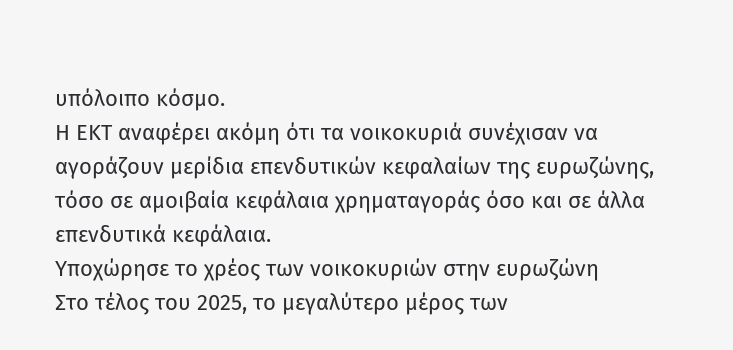υπόλοιπο κόσμο.
Η ΕΚΤ αναφέρει ακόμη ότι τα νοικοκυριά συνέχισαν να αγοράζουν μερίδια επενδυτικών κεφαλαίων της ευρωζώνης, τόσο σε αμοιβαία κεφάλαια χρηματαγοράς όσο και σε άλλα επενδυτικά κεφάλαια.
Υποχώρησε το χρέος των νοικοκυριών στην ευρωζώνη
Στο τέλος του 2025, το μεγαλύτερο μέρος των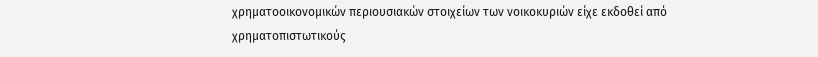χρηματοοικονομικών περιουσιακών στοιχείων των νοικοκυριών είχε εκδοθεί από χρηματοπιστωτικούς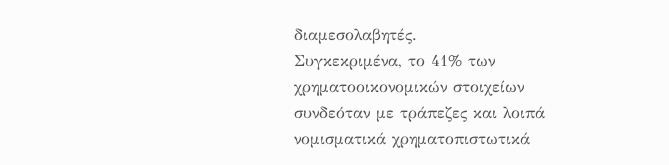διαμεσολαβητές.
Συγκεκριμένα, το 41% των χρηματοοικονομικών στοιχείων συνδεόταν με τράπεζες και λοιπά νομισματικά χρηματοπιστωτικά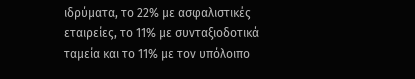ιδρύματα, το 22% με ασφαλιστικές εταιρείες, το 11% με συνταξιοδοτικά ταμεία και το 11% με τον υπόλοιπο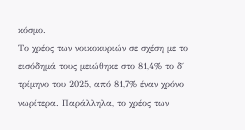κόσμο.
Το χρέος των νοικοκυριών σε σχέση με το εισόδημά τους μειώθηκε στο 81,4% το δ΄ τρίμηνο του 2025, από 81,7% έναν χρόνο νωρίτερα. Παράλληλα, το χρέος των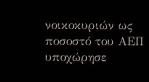νοικοκυριών ως ποσοστό του ΑΕΠ υποχώρησε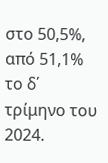στο 50,5%, από 51,1% το δ΄ τρίμηνο του 2024.